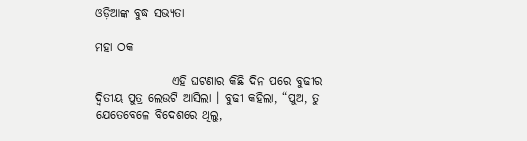ଓଡ଼ିଆଙ୍କ ବୁଦ୍ଧ ସଭ୍ୟତା

ମହା ଠକ

                ଏହି ଘଟଣାର କିଛି ଦିନ ପରେ ବୁଢୀର ଦ୍ୱିତୀୟ ପୁତ୍ର ଲେଉଟି ଆସିଲା । ବୁଢୀ କହିଲା, “ପୁଅ, ତୁ ଯେତେବେଳେ ବିଦେଶରେ ଥିଲୁ,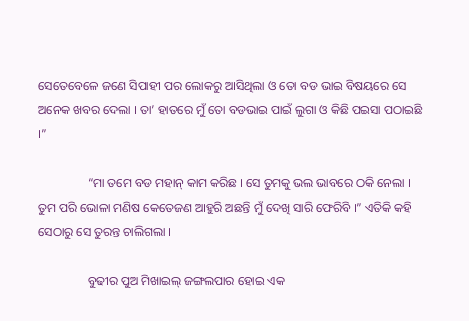ସେତେବେଳେ ଜଣେ ସିପାହୀ ପର ଲୋକରୁ ଆସିଥିଲା ଓ ତୋ ବଡ ଭାଇ ବିଷୟରେ ସେ ଅନେକ ଖବର ଦେଲା । ତା’ ହାତରେ ମୁଁ ତୋ ବଡଭାଇ ପାଇଁ ଲୁଗା ଓ କିଛି ପଇସା ପଠାଇଛି ।”

                “ମା ତମେ ବଡ ମହାନ୍ କାମ କରିଛ । ସେ ତୁମକୁ ଭଲ ଭାବରେ ଠକି ନେଲା । ତୁମ ପରି ଭୋଳା ମଣିଷ କେତେଜଣ ଆହୁରି ଅଛନ୍ତି ମୁଁ ଦେଖି ସାରି ଫେରିବି ।” ଏତିକି କହି ସେଠାରୁ ସେ ତୁରନ୍ତ ଚାଲିଗଲା ।

                ବୁଢୀର ପୁଅ ମିଖାଇଲ୍ ଜଙ୍ଗଲପାର ହୋଇ ଏକ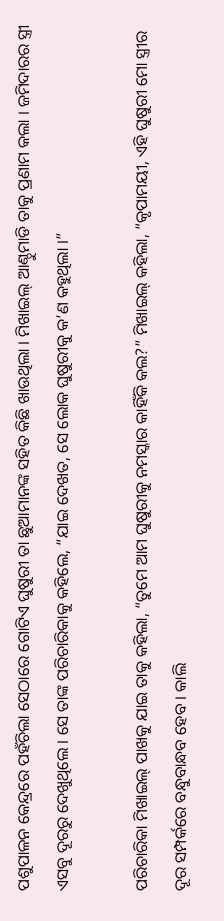ପଶୁପାଳନ କେନ୍ଦ୍ରରେ ପହଁଚିଲା ସେଠାରେ ଗୋଟିଏ ଘୁଷୁରୀ ତା ଛୁଆମାନଙ୍କ ସହିତ କିଛି ଖାଉଥିଲା । ମିଖାଇଲ୍ ଆଣ୍ଠୁମାଡି ତାକୁ ପ୍ରଣାମ କଲା । ଜମିଦାରର ସ୍ତ୍ରୀ ଏସବୁ ଦୂରରୁ ଦେଖୁଥିଲେ । ସେ ତାଙ୍କ ପରିଚାରିକାକୁ କହିଲେ, “ଯାଇ ଦେଖତ, ସେ ଲୋକ ଘୁଷୁରୀକୁ କ’ଣ କହୁଥିଲା ।”

ପରିଚାରିକା ମିଖାଇଲ୍ ପାଖକୁ ଯାଇ ତାକୁ କହିଲା, “ତୁମେ ଆମ ଘୁଷୁରୀକୁ ନମସ୍କାର କାହିଁକି କଲ?” ମିଖାଇଲ୍ କହିଲା, “କୃପାମୟୀ, ଏହି ଘୁଷୁରୀ ମୋ ସ୍ତ୍ରୀର ଦୂର ସମ୍ପର୍କରେ ବନ୍ଧୁବାନ୍ଧବ ହେବ । କାଲି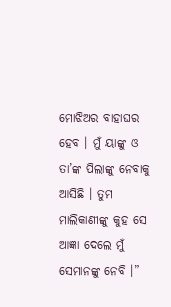ମୋଝିଅର ବାହାଘର ହେବ । ମୁଁ ୟାଙ୍କୁ ଓ ତା’ଙ୍କ ପିଲାଙ୍କୁ ନେବାକୁ ଆସିଛି । ତୁମ ମାଲିକାଣୀଙ୍କୁ କୁହ ସେ ଆଜ୍ଞା ଦେଲେ ମୁଁ ସେମାନଙ୍କୁ ନେବି ।”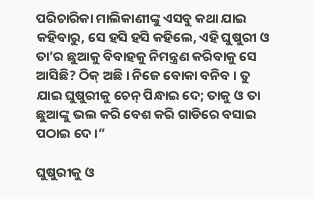ପରିଚାରିକା ମାଲିକାଣୀଙ୍କୁ ଏସବୁ କଥା ଯାଇ କହିବାରୁ, ସେ ହସି ହସି କହିଲେ, ଏହି ଘୁଷୁରୀ ଓ ତା’ର ଛୁଆକୁ ବିବାହକୁ ନିମନ୍ତ୍ରଣ କରିବାକୁ ସେ ଆସିଛି? ଠିକ୍ ଅଛି । ନିଜେ ବୋକା ବନିବ । ତୁ ଯାଇ ଘୁଷୁରୀକୁ ଚେନ୍ ପିନ୍ଧାଇ ଦେ; ତାକୁ ଓ ତା ଛୁଆଙ୍କୁ ଭଲ କରି ବେଶ କରି ଗାଡିରେ ବସାଇ ପଠାଇ ଦେ ।”

ଘୁଷୁରୀକୁ ଓ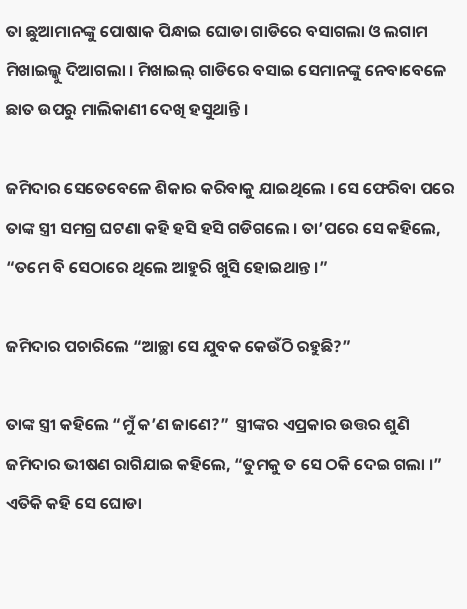ତା ଛୁଆମାନଙ୍କୁ ପୋଷାକ ପିନ୍ଧାଇ ଘୋଡା ଗାଡିରେ ବସାଗଲା ଓ ଲଗାମ ମିଖାଇଲ୍କୁ ଦିଆଗଲା । ମିଖାଇଲ୍ ଗାଡିରେ ବସାଇ ସେମାନଙ୍କୁ ନେବାବେଳେ ଛାତ ଉପରୁ ମାଲିକାଣୀ ଦେଖି ହସୁଥାନ୍ତି ।

ଜମିଦାର ସେତେବେଳେ ଶିକାର କରିବାକୁ ଯାଇଥିଲେ । ସେ ଫେରିବା ପରେ ତାଙ୍କ ସ୍ତ୍ରୀ ସମଗ୍ର ଘଟଣା କହି ହସି ହସି ଗଡିଗଲେ । ତା’ପରେ ସେ କହିଲେ, “ତମେ ବି ସେଠାରେ ଥିଲେ ଆହୁରି ଖୁସି ହୋଇଥାନ୍ତ ।”

ଜମିଦାର ପଚାରିଲେ “ଆଚ୍ଛା ସେ ଯୁବକ କେଉଁଠି ରହୁଛି?”

ତାଙ୍କ ସ୍ତ୍ରୀ କହିଲେ “ମୁଁ କ’ଣ ଜାଣେ?”  ସ୍ତ୍ରୀଙ୍କର ଏପ୍ରକାର ଉତ୍ତର ଶୁଣି ଜମିଦାର ଭୀଷଣ ରାଗିଯାଇ କହିଲେ, “ତୁମକୁ ତ ସେ ଠକି ଦେଇ ଗଲା ।” ଏତିକି କହି ସେ ଘୋଡା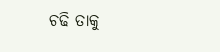ଚଢି ତାକୁ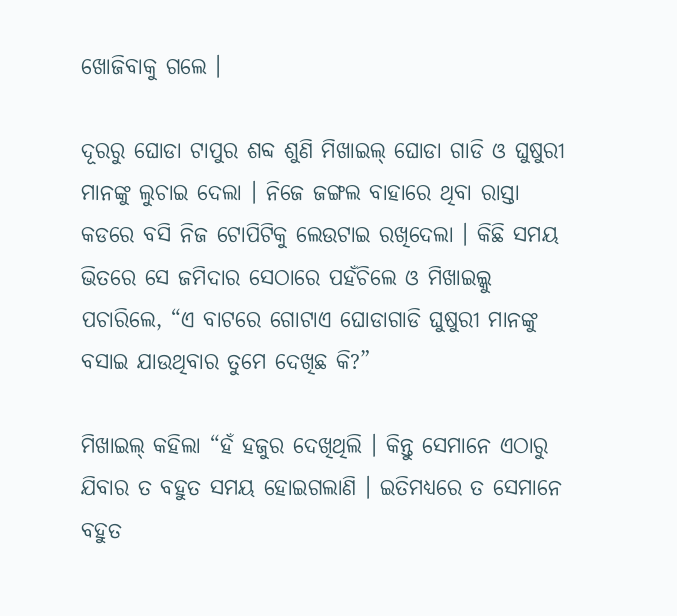ଖୋଜିବାକୁ ଗଲେ ।

ଦୂରରୁ ଘୋଡା ଟାପୁର ଶବ୍ଦ ଶୁଣି ମିଖାଇଲ୍ ଘୋଡା ଗାଡି ଓ ଘୁଷୁରୀ ମାନଙ୍କୁ ଲୁଚାଇ ଦେଲା । ନିଜେ ଜଙ୍ଗଲ ବାହାରେ ଥିବା ରାସ୍ତା କଡରେ ବସି ନିଜ ଟୋପିଟିକୁ ଲେଉଟାଇ ରଖିଦେଲା । କିଛି ସମୟ ଭିତରେ ସେ ଜମିଦାର ସେଠାରେ ପହଁଚିଲେ ଓ ମିଖାଇଲ୍କୁ ପଚାରିଲେ, “ଏ ବାଟରେ ଗୋଟାଏ ଘୋଡାଗାଡି ଘୁଷୁରୀ ମାନଙ୍କୁ ବସାଇ ଯାଉଥିବାର ତୁମେ ଦେଖିଛ କି?”

ମିଖାଇଲ୍ କହିଲା “ହଁ ହଜୁର ଦେଖିଥିଲି । କିନ୍ତୁ ସେମାନେ ଏଠାରୁ ଯିବାର ତ ବହୁତ ସମୟ ହୋଇଗଲାଣି । ଇତିମଧ୍ୟରେ ତ ସେମାନେ ବହୁତ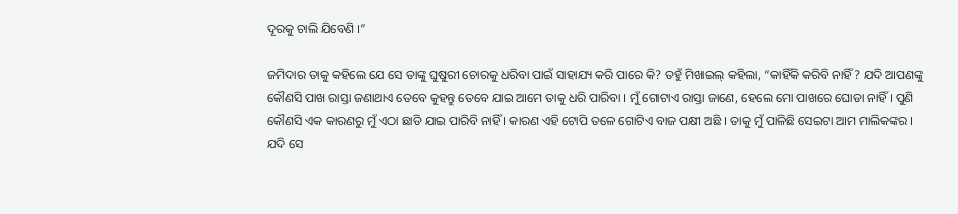ଦୂରକୁ ଚାଲି ଯିବେଣି ।”

ଜମିଦାର ତାକୁ କହିଲେ ଯେ ସେ ତାଙ୍କୁ ଘୁଷୁରୀ ଚୋରକୁ ଧରିବା ପାଇଁ ସାହାଯ୍ୟ କରି ପାରେ କି? ତହୁଁ ମିଖାଇଲ୍ କହିଲା, “କାହିଁକି କରିବି ନାହିଁ? ଯଦି ଆପଣଙ୍କୁ କୌଣସି ପାଖ ରାସ୍ତା ଜଣାଥାଏ ତେବେ କୁହନ୍ତୁ ତେବେ ଯାଇ ଆମେ ତାକୁ ଧରି ପାରିବା । ମୁଁ ଗୋଟାଏ ରାସ୍ତା ଜାଣେ, ହେଲେ ମୋ ପାଖରେ ଘୋଡା ନାହିଁ । ପୁଣି କୌଣସି ଏକ କାରଣରୁ ମୁଁ ଏଠା ଛାଡି ଯାଇ ପାରିବି ନାହିଁ । କାରଣ ଏହି ଟୋପି ତଳେ ଗୋଟିଏ ବାଜ ପକ୍ଷୀ ଅଛି । ତାକୁ ମୁଁ ପାଳିଛି ସେଇଟା ଆମ ମାଲିକଙ୍କର । ଯଦି ସେ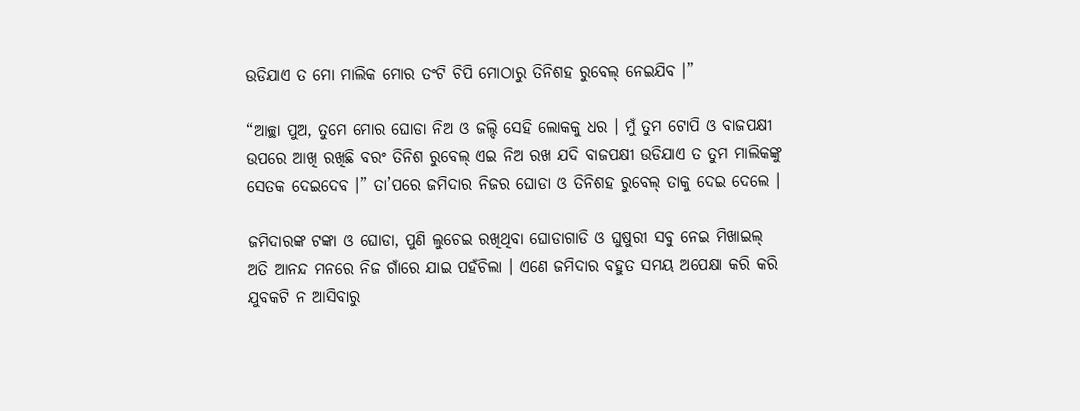ଉଡିଯାଏ ତ ମୋ ମାଲିକ ମୋର ତଂଟି ଚିପି ମୋଠାରୁ ତିନିଶହ ରୁବେଲ୍ ନେଇଯିବ ।”

“ଆଚ୍ଛା ପୁଅ, ତୁମେ ମୋର ଘୋଡା ନିଅ ଓ ଜଲ୍ଦି ସେହି ଲୋକକୁ ଧର । ମୁଁ ତୁମ ଟୋପି ଓ ବାଜପକ୍ଷୀ ଉପରେ ଆଖି ରଖିଛି ବରଂ ତିନିଶ ରୁବେଲ୍ ଏଇ ନିଅ ରଖ ଯଦି ବାଜପକ୍ଷୀ ଉଡିଯାଏ ତ ତୁମ ମାଲିକଙ୍କୁ ସେତକ ଦେଇଦେବ ।” ତା’ପରେ ଜମିଦାର ନିଜର ଘୋଡା ଓ ତିନିଶହ ରୁବେଲ୍ ତାକୁ ଦେଇ ଦେଲେ ।

ଜମିଦାରଙ୍କ ଟଙ୍କା ଓ ଘୋଡା, ପୁଣି ଲୁଚେଇ ରଖିଥିବା ଘୋଡାଗାଡି ଓ ଘୁଷୁରୀ ସବୁ ନେଇ ମିଖାଇଲ୍ ଅତି ଆନନ୍ଦ ମନରେ ନିଜ ଗାଁରେ ଯାଇ ପହଁଚିଲା । ଏଣେ ଜମିଦାର ବହୁତ ସମୟ ଅପେକ୍ଷା କରି କରି ଯୁବକଟି ନ ଆସିବାରୁ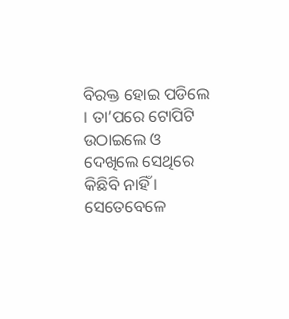ବିରକ୍ତ ହୋଇ ପଡିଲେ । ତା’ପରେ ଟୋପିଟି ଉଠାଇଲେ ଓ ଦେଖିଲେ ସେଥିରେ କିଛିବି ନାହିଁ । ସେତେବେଳେ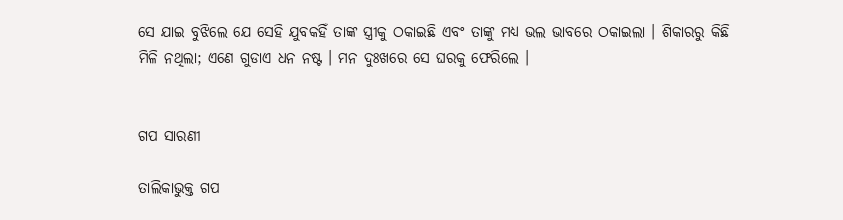ସେ ଯାଇ ବୁଝିଲେ ଯେ ସେହି ଯୁବକହିଁ ତାଙ୍କ ସ୍ତ୍ରୀକୁ ଠକାଇଛି ଏବଂ ତାଙ୍କୁ ମଧ୍ୟ ଭଲ ଭାବରେ ଠକାଇଲା । ଶିକାରରୁ କିଛି ମିଳି ନଥିଲା; ଏଣେ ଗୁଡାଏ ଧନ ନଷ୍ଟ । ମନ ଦୁଃଖରେ ସେ ଘରକୁ ଫେରିଲେ ।


ଗପ ସାରଣୀ

ତାଲିକାଭୁକ୍ତ ଗପ